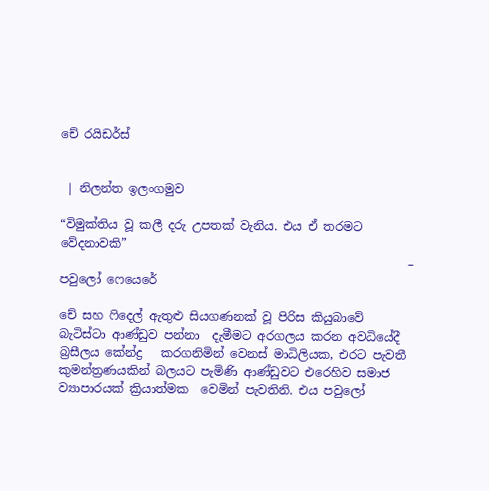චේ රයිඩර්ස්


 | නිලන්ත ඉලංගමුව

“විමුක්තිය වූ කලී දරු උපතක් වැනිය. එය ඒ තරමට වේදනාවකි”
                                                          –  පවුලෝ ෆෙයෙරේ

චේ සහ ෆිදෙල් ඇතුළු සියගණනක් වූ පිරිස කියුබාවේ බැටිස්ටා ආණ්ඩුව පන්නා  දැමීමට අරගලය කරන අවධියේදී බ්‍රසීලය කේන්ද්‍ර   කරගනිමින් වෙනස් මාධිලියක, එරට පැවතී කුමන්ත්‍රණයකින් බලයට පැමිණි ආණ්ඩුවට එරෙහිව සමාජ ව්‍යාපාරයක් ක්‍රියාත්මක  වෙමින් පැවතිනි. එය පවුලෝ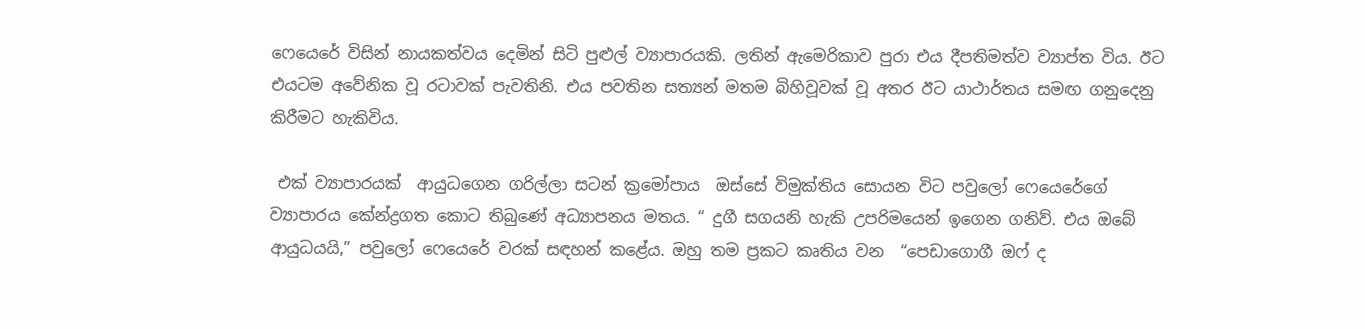ෆෙයෙරේ විසින් නායකත්වය දෙමින් සිටි පුළුල් ව්‍යාපාරයකි. ලතින් ඇමෙරිකාව පුරා එය දීපතිමත්ව ව්‍යාප්ත විය. ඊට එයටම අවේනික වූ රටාවක් පැවතිනි. එය පවතින සත්‍යන් මතම බිහිවූවක්‌ වූ අතර ඊට යාථාර්තය සමඟ ගනුදෙනු කිරීමට හැකිවිය.

 එක් ව්‍යාපාරයක්  ආයුධගෙන ගරිල්ලා සටන් ක්‍රමෝපාය  ඔස්සේ විමුක්තිය සොයන විට පවුලෝ ෆෙයෙරේගේ ව්‍යාපාරය කේන්ද්‍රගත කොට තිබුණේ අධ්‍යාපනය මතය. “ දුගී සගයනි හැකි උපරිමයෙන් ඉගෙන ගනිව්. එය ඔබේ ආයුධයයි,” පවුලෝ ෆෙයෙරේ වරක් සඳහන් කළේය. ඔහු තම ප්‍රකට කෘතිය වන  “පෙඩාගොගී ඔෆ් ද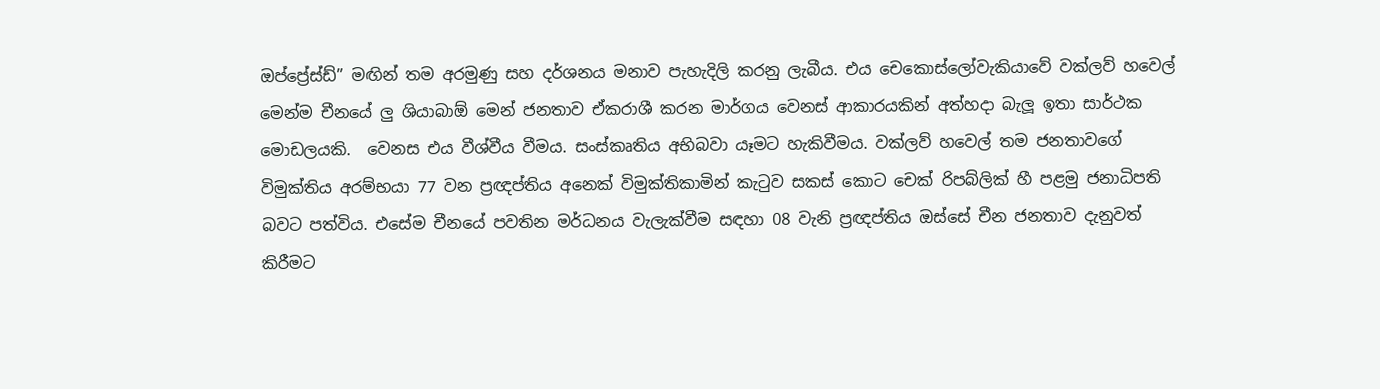ඔප්ප්‍රේස්ඩ්” මඟින් තම අරමුණු සහ දර්ශනය මනාව පැහැදිලි කරනු ලැබීය. එය චෙකොස්ලෝවැකියාවේ වක්ලව් හවෙල් මෙන්ම චීනයේ ලු ශියාබාඕ මෙන් ජනතාව ඒකරාශී කරන මාර්ගය වෙනස් ආකාරයකින් අත්හදා බැලූ ඉතා සාර්ථක මොඩලයකි.  වෙනස එය වීශ්වීය වීමය. සංස්කෘතිය අභිබවා යෑමට හැකිවීමය. වක්ලව් හවෙල් තම ජනතාවගේ විමුක්තිය අරම්භයා 77 වන ප්‍රඥප්තිය අනෙක් විමුක්තිකාමින් කැටුව සකස් කොට චෙක් රිපබ්ලික් හී පළමු ජනාධිපති බවට පත්විය. එසේම චීනයේ පවතින මර්ධනය වැලැක්වීම සඳහා 08 වැනි ප්‍රඥප්තිය ඔස්සේ චීන ජනතාව දැනුවත් කිරීමට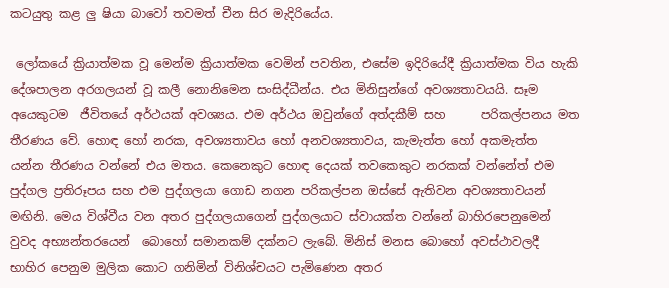කටයුතු කළ ලු ෂියා බාවෝ තවමත් චීන සිර මැදිරියේය.

 ලෝකයේ ක්‍රියාත්මක වූ මෙන්ම ක්‍රියාත්මක වෙමින් පවතින, එසේම ඉදිරියේදී ක්‍රියාත්මක විය හැකි දේශපාලන අරගලයන් වූ කලී නොනිමෙන සංසිද්ධීන්ය. එය මිනිසුන්ගේ අවශ්‍යතාවයයි. සෑම අයෙකුටම  ජීවිතයේ අර්ථයක් අවශ්‍යය. එම අර්ථය ඔවුන්ගේ අත්දකීම් සහ      පරිකල්පනය මත තීරණය වේ. හොඳ හෝ නරක, අවශ්‍යතාවය හෝ අනවශ්‍යතාවය, කැමැත්ත හෝ අකමැත්ත  යන්න තීරණය වන්නේ එය මතය. කෙනෙකුට හොඳ දෙයක් තවකෙකුට නරකක් වන්නේත් එම පුද්ගල ප්‍රතිරූපය සහ එම පුද්ගලයා ගොඩ නගන පරිකල්පන ඔස්සේ ඇතිවන අවශ්‍යතාවයන් මඟිනි. මෙය විශ්වීය වන අතර පුද්ගලයාගෙන් පුද්ගලයාට ස්වායක්ත වන්නේ බාහිරපෙනුමෙන් වුවද අභ්‍යන්තරයෙන්  බොහෝ සමානකම් දක්නට ලැබේ. මිනිස් මනස බොහෝ අවස්ථාවලදී  භාහිර පෙනුම මුලික කොට ගනිමින් විනිශ්චයට පැමිණෙන අතර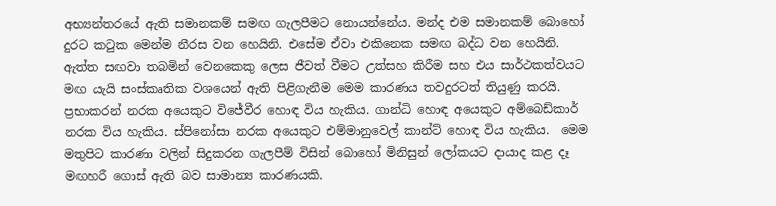අභ්‍යන්තරයේ ඇති සමානකම් සමඟ ගැලපීමට නොයන්නේය. මන්ද එම සමානකම් බොහෝ දුරට කටුක මෙන්ම නීරස වන හෙයිනි. එසේම ඒවා එකිනෙක සමඟ බද්ධ වන හෙයිනි. ඇත්ත සඟවා තබමින් වෙනකෙකු ලෙස ජීවත් වීමට උත්සහ කිරීම සහ එය සාර්ථකත්වයට මඟ යැයි සංස්කෘතික වශයෙන් ඇති පිළිගැනීම මෙම කාරණය තවදුරටත් තියුණු කරයි. ප්‍රභාකරන් නරක අයෙකුට විජේවීර හොඳ විය හැකිය. ගාන්ධි හොඳ අයෙකුට අම්බෙඩ්කාර් නරක විය හැකිය. ස්පිනෝසා නරක අයෙකුට එම්මානුවෙල් කාන්ට් හොඳ විය හැකිය.  මෙම මතුපිට කාරණා වලින් සිදුකරන ගැලපීම් විසින් බොහෝ මිනිසුන් ලෝකයට දායාද කළ දෑ මඟහරී ගොස් ඇති බව සාමාන්‍ය කාරණයකි.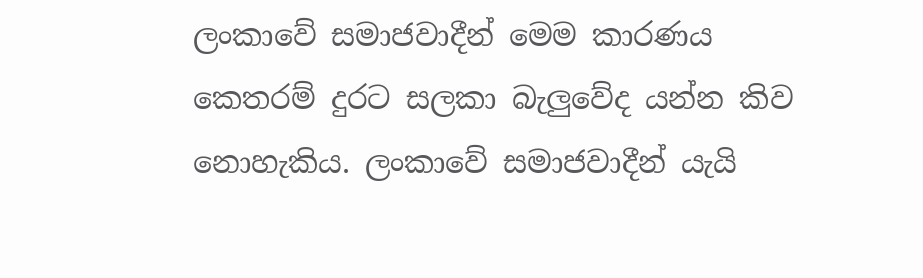ලංකාවේ සමාජවාදීන් මෙම කාරණය කෙතරම් දුරට සලකා බැලුවේද යන්න කිව නොහැකිය. ලංකාවේ සමාජවාදීන් යැයි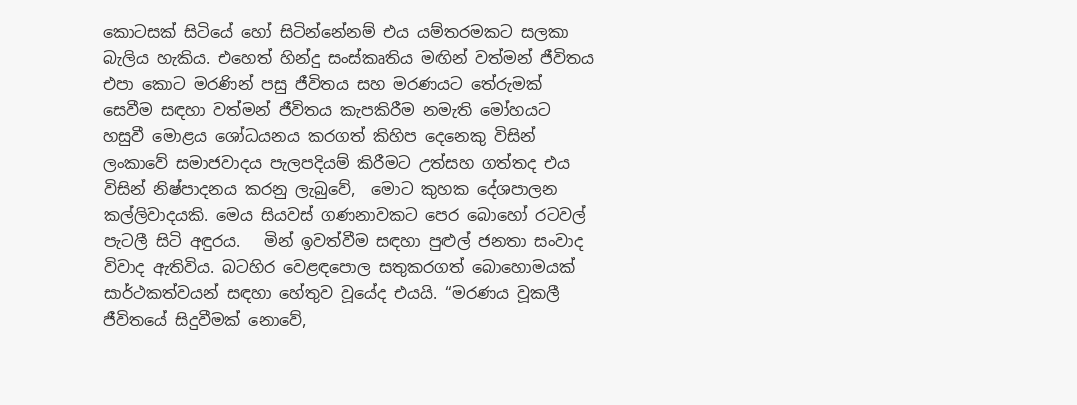කොටසක්‌ සිටියේ හෝ සිටින්නේනම් එය යම්තරමකට සලකා බැලිය හැකිය. එහෙත් හින්දු සංස්කෘතිය මඟින් වත්මන් ජීවිතය එපා කොට මරණින් පසු ජීවිතය සහ මරණයට තේරුමක් සෙවීම සඳහා වත්මන් ජීවිතය කැපකිරීම නමැති මෝහයට හසුවී මොළය ශෝධයනය කරගත් කිහිප දෙනෙකු විසින් ලංකාවේ සමාජවාදය පැලපදියම් කිරීමට උත්සහ ගත්තද එය විසින් නිෂ්පාදනය කරනු ලැබුවේ,  මොට කුහක දේශපාලන කල්ලිවාදයකි. මෙය සියවස් ගණනාවකට පෙර බොහෝ රටවල් පැටලී සිටි අඳුරය.   මින් ඉවත්වීම සඳහා පුළුල් ජනතා සංවාද  විවාද ඇතිවිය. බටහිර වෙළඳපොල සතුකරගත් බොහොමයක් සාර්ථකත්වයන් සඳහා හේතුව වූයේද එයයි. “මරණය වූකලී ජීවිතයේ සිදුවීමක් නොවේ,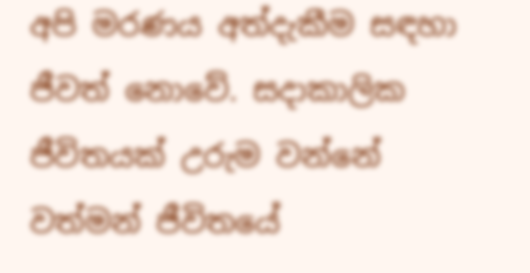අපි මරණය අත්දැකීම සඳහා ජීවත් නොවේ. සදාකාලික ජීවිතයක් උරුම වන්නේ වත්මන් ජීවිතයේ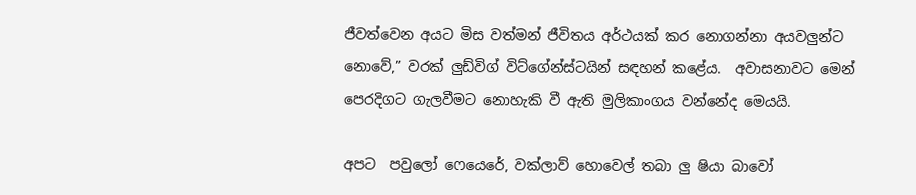ජීවත්වෙන අයට මිස වත්මන් ජීවිතය අර්ථයක් කර නොගන්නා අයවලුන්ට නොවේ,” වරක් ලුඩ්විග් විට්ගේන්ස්ටයින් සඳහන් කළේය.  අවාසනාවට මෙන් පෙරදිගට ගැලවීමට නොහැකි වී ඇති මුලිකාංගය වන්නේද මෙයයි.

අපට  පවුලෝ ෆෙයෙරේ, වක්ලාව් හොවෙල් තබා ලු ෂියා බාවෝ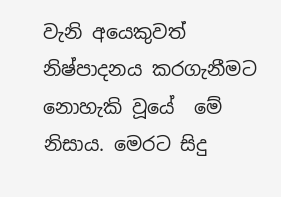වැනි අයෙකුවත් නිෂ්පාදනය කරගැනීමට නොහැකි වූයේ  මේ නිසාය. මෙරට සිදු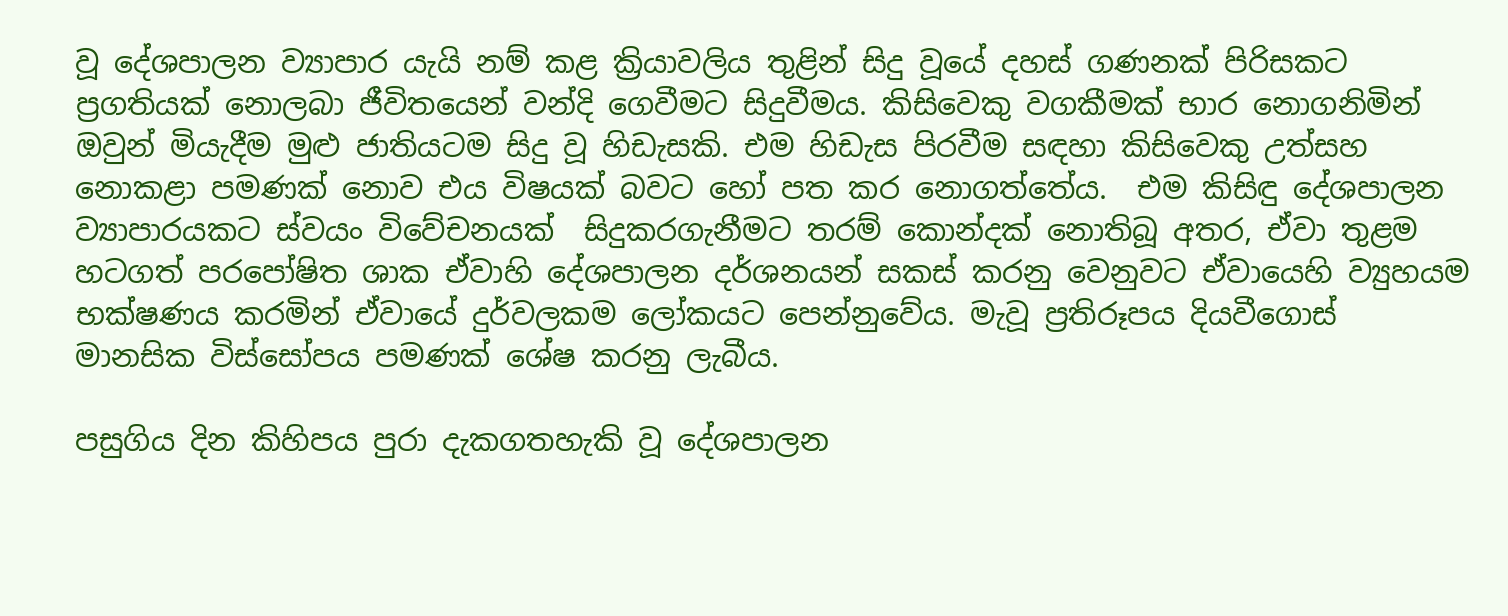වූ දේශපාලන ව්‍යාපාර යැයි නම් කළ ක්‍රියාවලිය තුළින් සිදු වූයේ දහස් ගණනක් පිරිසකට ප්‍රගතියක්‌ නොලබා ජීවිතයෙන් වන්දි ගෙවීමට සිදුවීමය. කිසිවෙකු වගකීමක් භාර නොගනිමින් ඔවුන් මියැදීම මුළු ජාතියටම සිදු වූ හිඩැසකි. එම හිඩැස පිරවීම සඳහා කිසිවෙකු උත්සහ නොකළා පමණක් නොව එය විෂයක් බවට හෝ පත කර නොගත්තේය.  එම කිසිඳු දේශපාලන ව්‍යාපාරයකට ස්වයං විවේචනයක්  සිදුකරගැනීමට තරම් කොන්දක් නොතිබූ අතර, ඒවා තුළම හටගත් පරපෝෂිත ශාක ඒවාහි දේශපාලන දර්ශනයන් සකස් කරනු වෙනුවට ඒවායෙහි ව්‍යුහයම භක්ෂණය කරමින් ඒවායේ දුර්වලකම ලෝකයට පෙන්නුවේය. මැවූ ප්‍රතිරූපය දියවීගොස් මානසික විස්සෝපය පමණක් ශේෂ කරනු ලැබීය.

පසුගිය දින කිහිපය පුරා දැකගතහැකි වූ දේශපාලන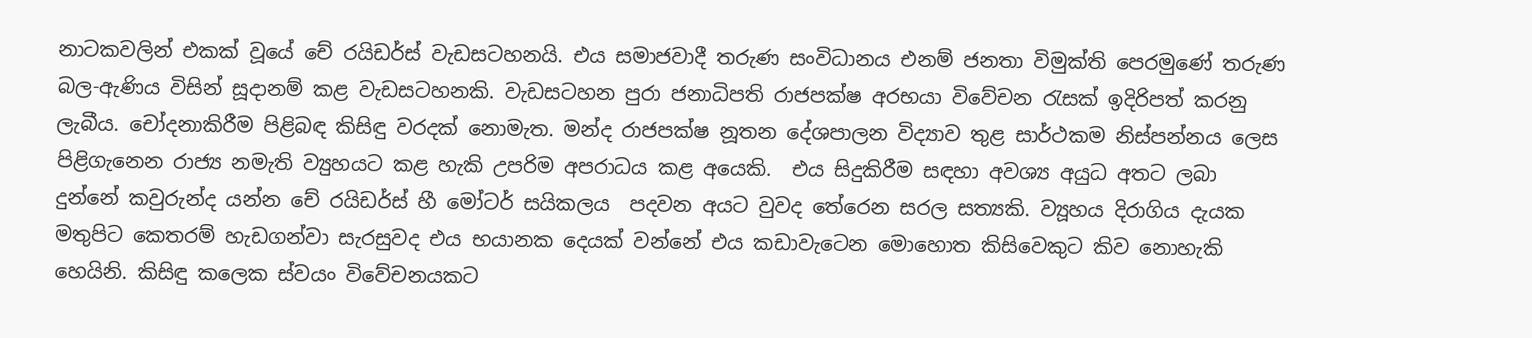නාටකවලින් එකක් වූයේ චේ රයිඩර්ස් වැඩසටහනයි. එය සමාජවාදී තරුණ සංවිධානය එනම් ජනතා විමුක්ති පෙරමුණේ තරුණ බල-ඇණිය විසින් සූදානම් කළ වැඩසටහනකි. වැඩසටහන පුරා ජනාධිපති රාජපක්ෂ අරභයා විවේචන රැසක් ඉදිරිපත් කරනු ලැබීය. චෝදනාකිරීම පිළිබඳ කිසිඳු වරදක් නොමැත. මන්ද රාජපක්ෂ නූතන දේශපාලන විද්‍යාව තුළ සාර්ථකම නිස්පන්නය ලෙස පිළිගැනෙන රාජ්‍ය නමැති ව්‍යුහයට කළ හැකි උපරිම අපරාධය කළ අයෙකි.  එය සිදුකිරීම සඳහා අවශ්‍ය අයුධ අතට ලබා දුන්නේ කවුරුන්ද යන්න චේ රයිඩර්ස් හී මෝටර් සයිකලය  පදවන අයට වුවද තේරෙන සරල සත්‍යකි. ව්‍යූහය දිරාගිය දැයක මතුපිට කෙතරම් හැඩගන්වා සැරසුවද එය භයානක දෙයක් වන්නේ එය කඩාවැටෙන මොහොත කිසිවෙකුට කිව නොහැකි හෙයිනි. කිසිඳු කලෙක ස්‌වයං විවේචනයකට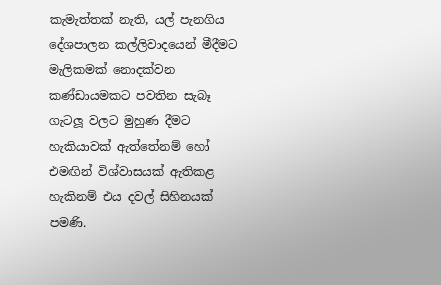කැමැත්තක් නැති, යල් පැනගිය දේශපාලන කල්ලිවාදයෙන් මීදීමට මැලිකමක් නොදක්වන  කණ්ඩායමකට පවතින සැබෑ ගැටලූ වලට මුහුණ දීමට හැකියාවක් ඇත්තේනම් හෝ එමඟින් විශ්වාසයක් ඇතිකළ හැකිනම් එය දවල් සිහිනයක් පමණි.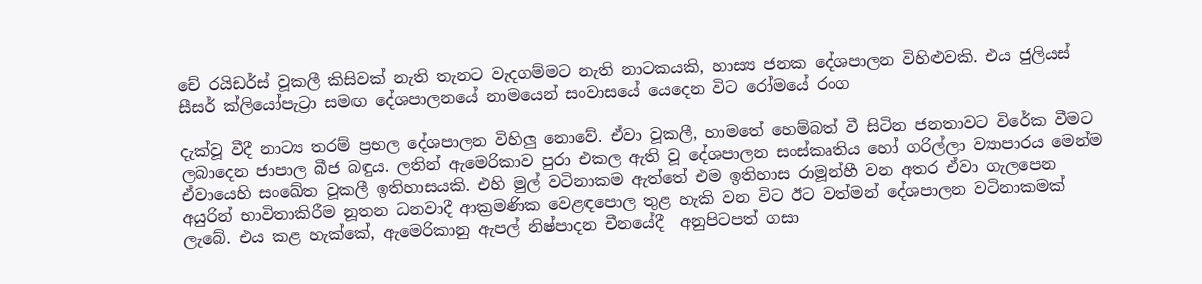චේ රයිඩර්ස් වූකලී කිසිවක් නැති තැනට වැදගම්මට නැති නාටකයකි, හාස්‍ය ජනක දේශපාලන විහිළුවකි. එය ජුලියස් සීසර් ක්ලියෝපැට්‍රා සමඟ දේශපාලනයේ නාමයෙන් සංවාසයේ යෙදෙන විට රෝමයේ රංග

දැක්වූ වීදී නාට්‍ය තරම් ප්‍රභල දේශපාලන විහිලු නොවේ. ඒවා වූකලී, හාමතේ හෙම්බත් වී සිටින ජනතාවට විරේක වීමට ලබාදෙන ජාපාල බීජ බඳුය. ලතින් ඇමෙරිකාව පුරා එකල ඇති වූ දේශපාලන සංස්කෘතිය හෝ ගරිල්ලා ව්‍යාපාරය මෙන්ම ඒවායෙහි සංඛේත වූකලී ඉතිහාසයකි. එහි මුල් වටිනාකම ඇත්තේ එම ඉතිහාස රාමූන්හී වන අතර ඒවා ගැලපෙන අයුරින් භාවිතාකිරීම නූතන ධනවාදී ආක්‍රමණික වෙළඳපොල තුළ හැකි වන විට ඊට වත්මන් දේශපාලන වටිනාකමක් ලැබේ. එය කළ හැක්කේ, ඇමෙරිකානු ඇපල් නිෂ්පාදන චීනයේදී  අනුපිටපත් ගසා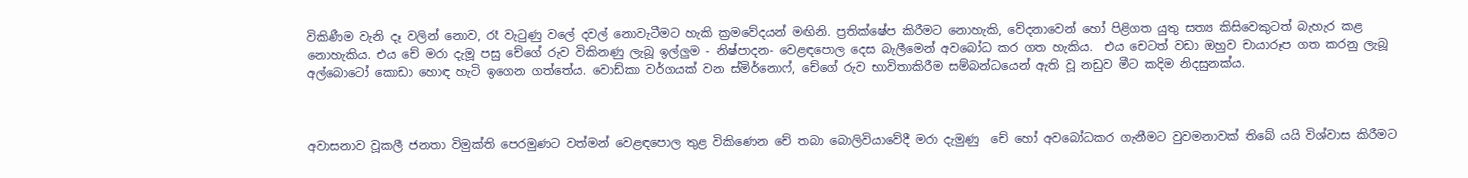විකිණීම වැනි දෑ වලින් නොව, රෑ වැටුණු වලේ දවල් නොවැටීමට හැකි ක්‍රමවේදයන් මඟිනි. ප්‍රතික්ෂේප කිරීමට නොහැකි, වේදනාවෙන් හෝ පිළිගත යුතු සත්‍ය කිසිවෙකුටත් බැහැර කළ නොහැකිය. එය චේ මරා දැමූ පසු චේගේ රුව විකිනණු ලැබූ ඉල්ලුම - නිෂ්පාදන- වෙළඳපොල දෙස බැලීමෙන් අවබෝධ කර ගත හැකිය.  එය චෙටත් වඩා ඔහුව චායාරූප ගත කරනු ලැබූ අල්බොටෝ කොඩා හොඳ හැටි ඉගෙන ගත්තේය. වොඩ්කා වර්ගයක් වන ස්මිර්නොෆ්, චේගේ රුව භාවිතාකිරීම සම්බන්ධයෙන් ඇති වූ නඩුව මීට කදිම නිදසුනක්‌ය.



අවාසනාව වූකලී ජනතා විමුක්ති පෙරමුණට වත්මන් වෙළඳපොල තුළ විකිණෙන චේ තබා බොලිවියාවේදී මරා දැමුණු  චේ හෝ අවබෝධකර ගැනීමට වුවමනාවක් තිබේ යයි විශ්වාස කිරීමට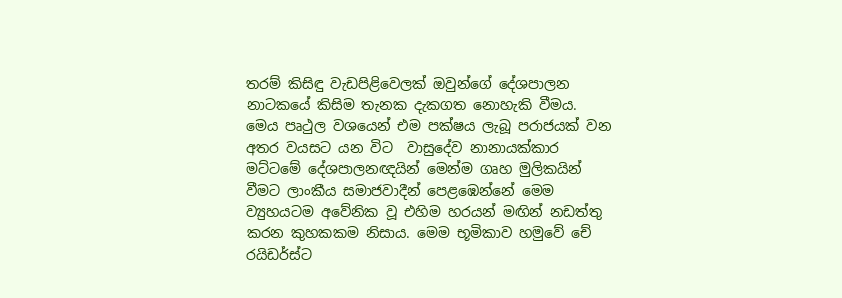තරම් කිසිඳු වැඩපිළිවෙලක් ඔවුන්ගේ දේශපාලන නාටකයේ කිසිම තැනක දැකගත නොහැකි වීමය. මෙය පෘථුල වශයෙන් එම පක්ෂය ලැබූ පරාජයක් වන අතර වයසට යන විට  වාසුදේව නානායක්කාර මට්ටමේ දේශපාලනඥයින් මෙන්ම ගෘහ මුලිකයින් වීමට ලාංකීය සමාජවාදීන් පෙළඹෙන්නේ මෙම ව්‍යුහයටම අවේනික වූ එහිම හරයන් මඟින් නඩත්තු කරන කුහකකම නිසාය. මෙම භූමිකාව හමුවේ චේ රයිඩර්ස්ට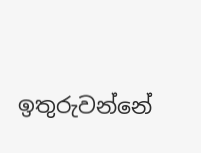ඉතුරුවන්නේ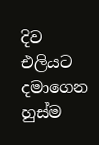දිව එලියට දමාගෙන හුස්ම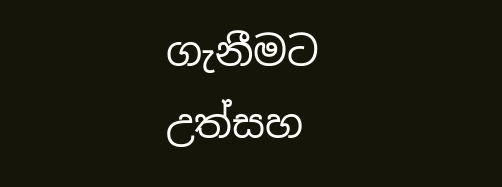ගැනීමට උත්සහ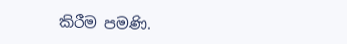කිරීම පමණි.